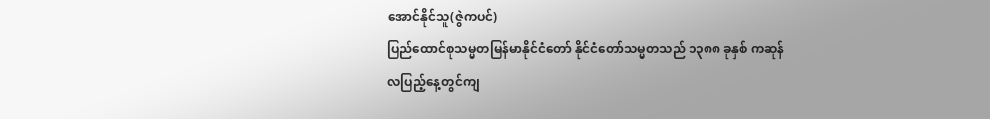အောင်နိုင်သူ(ဇွဲကပင်)
ပြည်ထောင်စုသမ္မတမြန်မာနိုင်ငံတော် နိုင်ငံတော်သမ္မတသည် ၁၃၈၈ ခုနှစ် ကဆုန်လပြည့်နေ့တွင်ကျ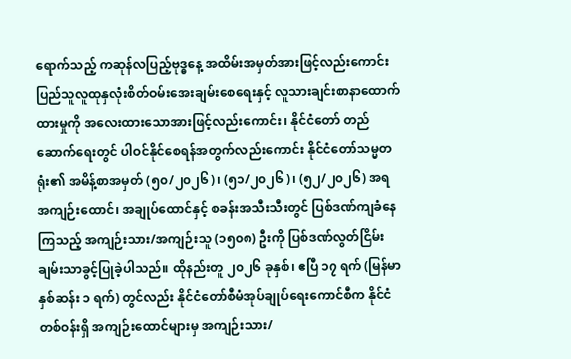ရောက်သည့် ကဆုန်လပြည့်ဗုဒ္ဓနေ့ အထိမ်းအမှတ်အားဖြင့်လည်းကောင်း ပြည်သူလူထုနှလုံးစိတ်ဝမ်းအေးချမ်းစေရေးနှင့် လူသားချင်းစာနာထောက်ထားမှုကို အလေးထားသောအားဖြင့်လည်းကောင်း၊ နိုင်ငံတော် တည်ဆောက်ရေးတွင် ပါဝင်နိုင်စေရန်အတွက်လည်းကောင်း နိုင်ငံတော်သမ္မတရုံး၏ အမိန့်စာအမှတ် (၅၀/၂၀၂၆)၊ (၅၁/၂၀၂၆)၊ (၅၂/၂၀၂၆) အရ အကျဉ်းထောင်၊ အချုပ်ထောင်နှင့် စခန်းအသီးသီးတွင် ပြစ်ဒဏ်ကျခံနေကြသည့် အကျဉ်းသား/အကျဉ်းသူ (၁၅၀၈) ဦးကို ပြစ်ဒဏ်လွတ်ငြိမ်းချမ်းသာခွင့်ပြုခဲ့ပါသည်။ ထိုနည်းတူ ၂၀၂၆ ခုနှစ်၊ ဧပြီ ၁၇ ရက် (မြန်မာနှစ်ဆန်း ၁ ရက်) တွင်လည်း နိုင်ငံတော်စီမံအုပ်ချုပ်ရေးကောင်စီက နိုင်ငံတစ်ဝန်းရှိ အကျဉ်းထောင်များမှ အကျဉ်းသား/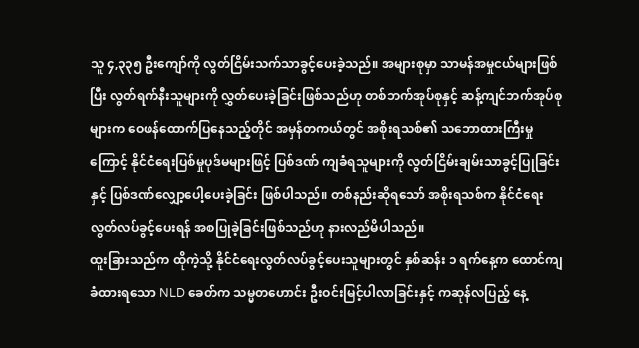သူ ၄,၃၃၅ ဦးကျော်ကို လွတ်ငြိမ်းသက်သာခွင့်ပေးခဲ့သည်။ အများစုမှာ သာမန်အမှုငယ်များဖြစ်ပြီး လွတ်ရက်နီးသူများကို လွှတ်ပေးခဲ့ခြင်းဖြစ်သည်ဟု တစ်ဘက်အုပ်စုနှင့် ဆန့်ကျင်ဘက်အုပ်စုများက ဝေဖန်ထောက်ပြနေသည့်တိုင် အမှန်တကယ်တွင် အစိုးရသစ်၏ သဘောထားကြီးမှုကြောင့် နိုင်ငံရေးပြစ်မှုပုဒ်မများဖြင့် ပြစ်ဒဏ် ကျခံရသူများကို လွတ်ငြိမ်းချမ်းသာခွင့်ပြုခြင်းနှင့် ပြစ်ဒဏ်လျှော့ပေါ့ပေးခဲ့ခြင်း ဖြစ်ပါသည်။ တစ်နည်းဆိုရသော် အစိုးရသစ်က နိုင်ငံရေးလွတ်လပ်ခွင့်ပေးရန် အစပြုခဲ့ခြင်းဖြစ်သည်ဟု နားလည်မိပါသည်။
ထူးခြားသည်က ထိုကဲ့သို့ နိုင်ငံရေးလွတ်လပ်ခွင့်ပေးသူများတွင် နှစ်ဆန်း ၁ ရက်နေ့က ထောင်ကျခံထားရသော NLD ခေတ်က သမ္မတဟောင်း ဦးဝင်းမြင့်ပါလာခြင်းနှင့် ကဆုန်လပြည့် နေ့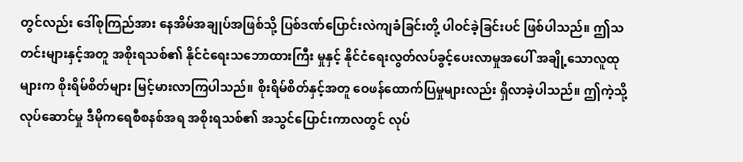တွင်လည်း ဒေါ်စုကြည်အား နေအိမ်အချုပ်အဖြစ်သို့ ပြစ်ဒဏ်ပြောင်းလဲကျခံခြင်းတို့ ပါဝင်ခဲ့ခြင်းပင် ဖြစ်ပါသည်။ ဤသတင်းများနှင့်အတူ အစိုးရသစ်၏ နိုင်ငံရေးသဘောထားကြီး မှုနှင့် နိုင်ငံရေးလွတ်လပ်ခွင့်ပေးလာမှုအပေါ် အချို့သောလူထုများက စိုးရိမ်စိတ်များ မြင့်မားလာကြပါသည်။ စိုးရိမ်စိတ်နှင့်အတူ ဝေဖန်ထောက်ပြမှုများလည်း ရှိလာခဲ့ပါသည်။ ဤကဲ့သို့လုပ်ဆောင်မှု ဒီမိုကရေစီစနစ်အရ အစိုးရသစ်၏ အသွင်ပြောင်းကာလတွင် လုပ်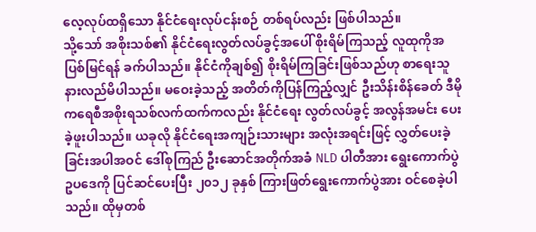လေ့လုပ်ထရှိသော နိုင်ငံရေးလုပ်ငန်းစဉ် တစ်ရပ်လည်း ဖြစ်ပါသည်။
သို့သော် အစိုးသစ်၏ နိုင်ငံရေးလွတ်လပ်ခွင့်အပေါ် စိုးရိမ်ကြသည့် လူထုကိုအပြစ်မြင်ရန် ခက်ပါသည်။ နိုင်ငံကိုချစ်၍ စိုးရိမ်ကြခြင်းဖြစ်သည်ဟု စာရေးသူ နားလည်မိပါသည်။ မဝေးခဲ့သည့် အတိတ်ကိုပြန်ကြည့်လျှင် ဦးသိန်းစိန်ခေတ် ဒီမိုကရေစီအစိုးရသစ်လက်ထက်ကလည်း နိုင်ငံရေး လွတ်လပ်ခွင့် အလွန်အမင်း ပေးခဲ့ဖူးပါသည်။ ယခုလို နိုင်ငံရေးအကျဉ်းသားများ အလုံးအရင်းဖြင့် လွှတ်ပေးခဲ့ခြင်းအပါအဝင် ဒေါ်စုကြည် ဦးဆောင်အတိုက်အခံ NLD ပါတီအား ရွေးကောက်ပွဲဥပဒေကို ပြင်ဆင်ပေးပြီး ၂၀၁၂ ခုနှစ် ကြားဖြတ်ရွေးကောက်ပွဲအား ဝင်စေခဲ့ပါသည်။ ထိုမှတစ်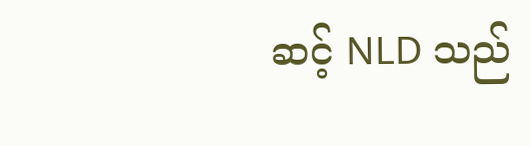ဆင့် NLD သည်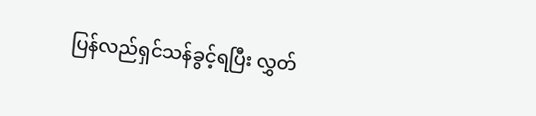ပြန်လည်ရှင်သန်ခွင့်ရပြီး လွှတ်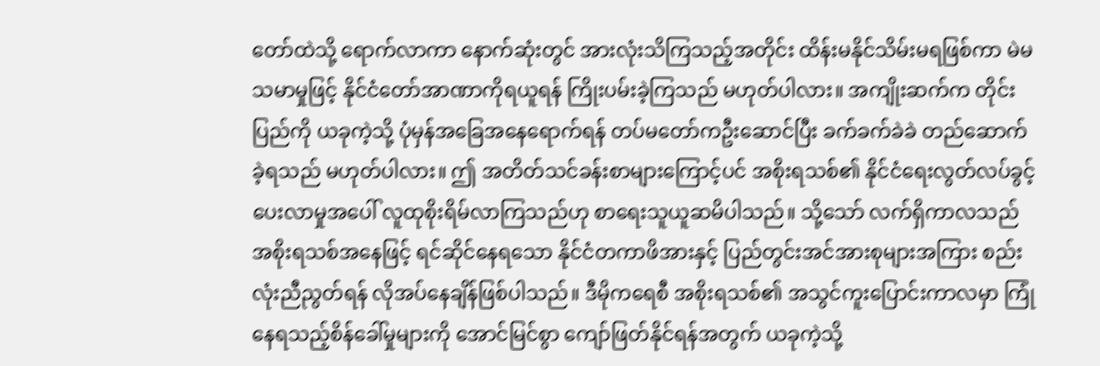တော်ထဲသို့ ရောက်လာကာ နောက်ဆုံးတွင် အားလုံးသိကြသည့်အတိုင်း ထိန်းမနိုင်သိမ်းမရဖြစ်ကာ မဲမသမာမှုဖြင့် နိုင်ငံတော်အာဏာကိုရယူရန် ကြိုးပမ်းခဲ့ကြသည် မဟုတ်ပါလား။ အကျိုးဆက်က တိုင်းပြည်ကို ယခုကဲ့သို့ ပုံမှန်အခြေအနေရောက်ရန် တပ်မတော်ကဦးဆောင်ပြီး ခက်ခက်ခဲခဲ တည်ဆောက်ခဲ့ရသည် မဟုတ်ပါလား။ ဤ အတိတ်သင်ခန်းစာများကြောင့်ပင် အစိုးရသစ်၏ နိုင်ငံရေးလွတ်လပ်ခွင့်ပေးလာမှုအပေါ် လူထုစိုးရိမ်လာကြသည်ဟု စာရေးသူယူဆမိပါသည်။ သို့သော် လက်ရှိကာလသည် အစိုးရသစ်အနေဖြင့် ရင်ဆိုင်နေရသော နိုင်ငံတကာဖိအားနှင့် ပြည်တွင်းအင်အားစုများအကြား စည်းလုံးညီညွတ်ရန် လိုအပ်နေချိန်ဖြစ်ပါသည်။ ဒီမိုကရေစီ အစိုးရသစ်၏ အသွင်ကူးပြောင်းကာလမှာ ကြုံနေရသည့်စိန်ခေါ်မှုများကို အောင်မြင်စွာ ကျော်ဖြတ်နိုင်ရန်အတွက် ယခုကဲ့သို့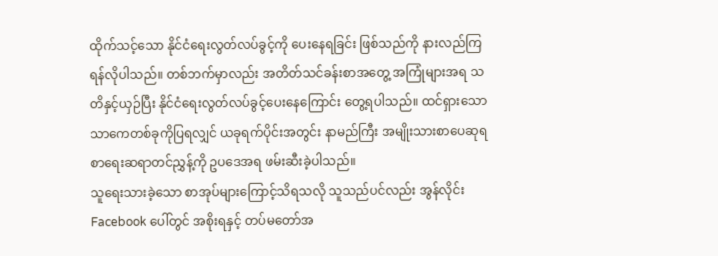ထိုက်သင့်သော နိုင်ငံရေးလွတ်လပ်ခွင့်ကို ပေးနေရခြင်း ဖြစ်သည်ကို နားလည်ကြရန်လိုပါသည်။ တစ်ဘက်မှာလည်း အတိတ်သင်ခန်းစာအတွေ့ အကြုံများအရ သတိနှင့်ယှဉ်ပြီး နိုင်ငံရေးလွတ်လပ်ခွင့်ပေးနေကြောင်း တွေ့ရပါသည်။ ထင်ရှားသော သာကေတစ်ခုကိုပြရလျှင် ယခုရက်ပိုင်းအတွင်း နာမည်ကြီး အမျိုးသားစာပေဆုရ စာရေးဆရာတင်ညွှန့်ကို ဥပဒေအရ ဖမ်းဆီးခဲ့ပါသည်။
သူရေးသားခဲ့သော စာအုပ်များကြောင့်သိရသလို သူသည်ပင်လည်း အွန်လိုင်း Facebook ပေါ်တွင် အစိုးရနှင့် တပ်မတော်အ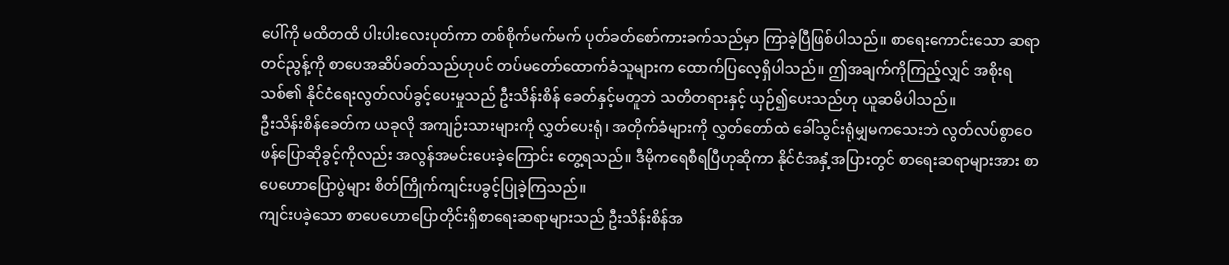ပေါ်ကို မထိတထိ ပါးပါးလေးပုတ်ကာ တစ်စိုက်မက်မက် ပုတ်ခတ်စော်ကားခက်သည်မှာ ကြာခဲ့ပြီဖြစ်ပါသည်။ စာရေးကောင်းသော ဆရာတင်ညွန့်ကို စာပေအဆိပ်ခတ်သည်ဟုပင် တပ်မတော်ထောက်ခံသူများက ထောက်ပြလေ့ရှိပါသည်။ ဤအချက်ကိုကြည့်လျှင် အစိုးရသစ်၏ နိုင်ငံရေးလွတ်လပ်ခွင့်ပေးမှုသည် ဦးသိန်းစိန် ခေတ်နှင့်မတူဘဲ သတိတရားနှင့် ယှဉ်၍ပေးသည်ဟု ယူဆမိပါသည်။
ဦးသိန်းစိန်ခေတ်က ယခုလို အကျဉ်းသားများကို လွှတ်ပေးရုံ၊ အတိုက်ခံများကို လွှတ်တော်ထဲ ခေါ်သွင်းရုံမျှမကသေးဘဲ လွတ်လပ်စွာဝေဖန်ပြောဆိုခွင့်ကိုလည်း အလွန်အမင်းပေးခဲ့ကြောင်း တွေ့ရသည်။ ဒီမိုကရေစီရပြီဟုဆိုကာ နိုင်ငံအနှံ့အပြားတွင် စာရေးဆရာများအား စာပေဟောပြောပွဲများ စိတ်ကြိုက်ကျင်းပခွင့်ပြုခဲ့ကြသည်။
ကျင်းပခဲ့သော စာပေဟောပြောတိုင်းရှိစာရေးဆရာများသည် ဦးသိန်းစိန်အ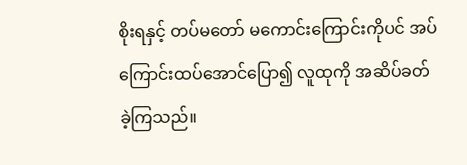စိုးရနှင့် တပ်မတော် မကောင်းကြောင်းကိုပင် အပ်ကြောင်းထပ်အောင်ပြော၍ လူထုကို အဆိပ်ခတ်ခဲ့ကြသည်။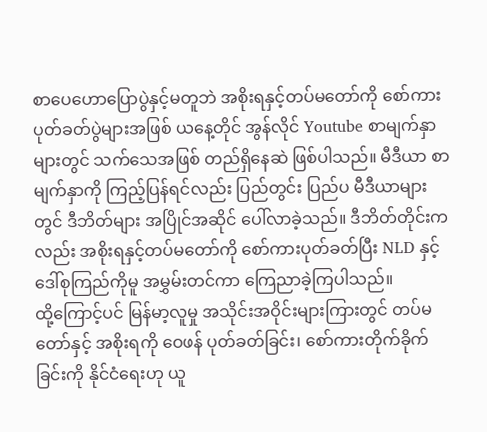စာပေဟောပြောပွဲနှင့်မတူဘဲ အစိုးရနှင့်တပ်မတော်ကို စော်ကားပုတ်ခတ်ပွဲများအဖြစ် ယနေ့တိုင် အွန်လိုင် Youtube စာမျက်နှာများတွင် သက်သေအဖြစ် တည်ရှိနေဆဲ ဖြစ်ပါသည်။ မီဒီယာ စာမျက်နှာကို ကြည့်ပြန်ရင်လည်း ပြည်တွင်း ပြည်ပ မီဒီယာများတွင် ဒီဘိတ်များ အပြိုင်အဆိုင် ပေါ်လာခဲ့သည်။ ဒီဘိတ်တိုင်းကလည်း အစိုးရနှင့်တပ်မတော်ကို စော်ကားပုတ်ခတ်ပြီး NLD နှင့် ဒေါ်စုကြည်ကိုမူ အမွှမ်းတင်ကာ ကြေညာခဲ့ကြပါသည်။
ထို့ကြောင့်ပင် မြန်မာ့လူမှု အသိုင်းအဝိုင်းများကြားတွင် တပ်မတော်နှင့် အစိုးရကို ဝေဖန် ပုတ်ခတ်ခြင်း၊ စော်ကားတိုက်ခိုက်ခြင်းကို နိုင်ငံရေးဟု ယူ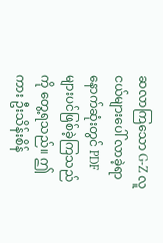ဆလာကြသော G-Z လူငယ်များပေါ် လာခဲ့ရာ နောက်ဆုံးတွင် PDF များပင်ဖြစ်ခဲ့ကြသည်ကို တွေ့ရသည်။ ဤကား ဦးသိန်းစိန်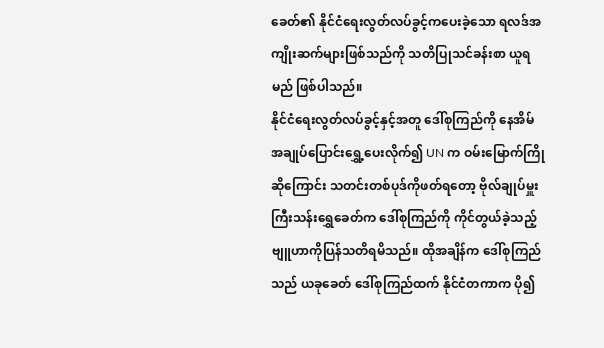ခေတ်၏ နိုင်ငံရေးလွတ်လပ်ခွင့်ကပေးခဲ့သော ရလဒ်အကျိုးဆက်များဖြစ်သည်ကို သတိပြုသင်ခန်းစာ ယူရမည် ဖြစ်ပါသည်။
နိုင်ငံရေးလွတ်လပ်ခွင့်နှင့်အတူ ဒေါ်စုကြည်ကို နေအိမ်အချုပ်ပြောင်းရွှေ့ပေးလိုက်၍ UN က ဝမ်းမြောက်ကြိုဆိုကြောင်း သတင်းတစ်ပုဒ်ကိုဖတ်ရတော့ ဗိုလ်ချုပ်မှူးကြီးသန်းရွှေခေတ်က ဒေါ်စုကြည်ကို ကိုင်တွယ်ခဲ့သည့် ဗျူဟာကိုပြန်သတိရမိသည်။ ထိုအချိန်က ဒေါ်စုကြည်သည် ယခုခေတ် ဒေါ်စုကြည်ထက် နိုင်ငံတကာက ပို၍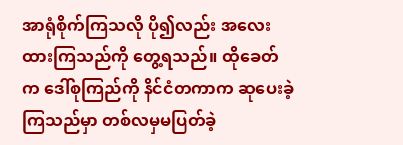အာရုံစိုက်ကြသလို ပို၍လည်း အလေးထားကြသည်ကို တွေ့ရသည်။ ထိုခေတ်က ဒေါ်စုကြည်ကို နိင်ငံတကာက ဆုပေးခဲ့ကြသည်မှာ တစ်လမှမပြတ်ခဲ့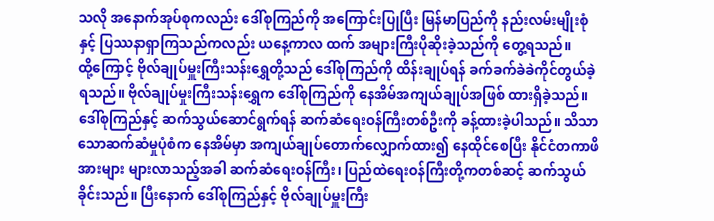သလို အနောက်အုပ်စုကလည်း ဒေါ်စုကြည်ကို အကြောင်းပြုပြီး မြန်မာပြည်ကို နည်းလမ်းမျိုးစုံနှင့် ပြဿနာရှာကြသည်ကလည်း ယနေ့ကာလ ထက် အများကြီးပိုဆိုးခဲ့သည်ကို တွေ့ရသည်။
ထို့ကြောင့် ဗိုလ်ချုပ်မှူးကြီးသန်းရွှေတို့သည် ဒေါ်စုကြည်ကို ထိန်းချုပ်ရန် ခက်ခက်ခဲခဲကိုင်တွယ်ခဲ့ရသည်။ ဗိုလ်ချုပ်မှုးကြီးသန်းရွှေက ဒေါ်စုကြည်ကို နေအိမ်အကျယ်ချုပ်အဖြစ် ထားရှိခဲ့သည်။ ဒေါ်စုကြည်နှင့် ဆက်သွယ်ဆောင်ရွက်ရန် ဆက်ဆံရေးဝန်ကြီးတစ်ဦးကို ခန့်ထားခဲ့ပါသည်။ သိသာသောဆက်ဆံမှုပုံစံက နေအိမ်မှာ အကျယ်ချုပ်တောက်လျှောက်ထား၍ နေထိုင်စေပြီး နိုင်ငံတကာဖိအားများ များလာသည့်အခါ ဆက်ဆံရေးဝန်ကြီး၊ ပြည်ထဲရေးဝန်ကြီးတို့ကတစ်ဆင့် ဆက်သွယ်ခိုင်းသည်။ ပြီးနောက် ဒေါ်စုကြည်နှင့် ဗိုလ်ချုပ်မှူးကြီး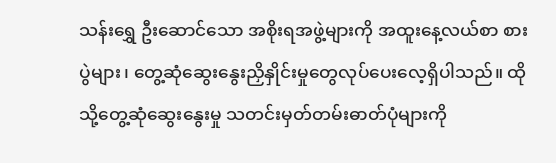သန်းရွှေ ဦးဆောင်သော အစိုးရအဖွဲ့များကို အထူးနေ့လယ်စာ စားပွဲများ၊ တွေ့ဆုံဆွေးနွေးညှိနှိုင်းမှုတွေလုပ်ပေးလေ့ရှိပါသည်။ ထိုသို့တွေ့ဆုံဆွေးနွေးမှု သတင်းမှတ်တမ်းဓာတ်ပုံများကို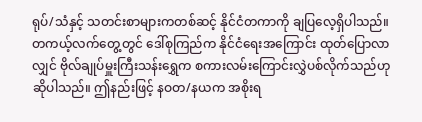ရုပ်/သံနှင့် သတင်းစာများကတစ်ဆင့် နိုင်ငံတကာကို ချပြလေ့ရှိပါသည်။ တကယ့်လက်တွေ့တွင် ဒေါ်စုကြည်က နိုင်ငံရေးအကြောင်း ထုတ်ပြောလာလျှင် ဗိုလ်ချုပ်မှူးကြီးသန်းရွှေက စကားလမ်းကြောင်းလွှဲပစ်လိုက်သည်ဟု ဆိုပါသည်။ ဤနည်းဖြင့် နဝတ/နယက အစိုးရ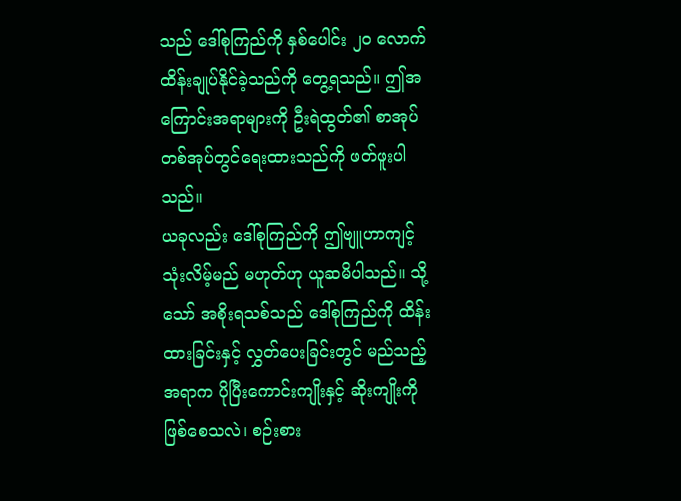သည် ဒေါ်စုကြည်ကို နှစ်ပေါင်း ၂ဝ လောက် ထိန်းချုပ်နိုင်ခဲ့သည်ကို တွေ့ရသည်။ ဤအကြောင်းအရာများကို ဦးရဲထွတ်၏ စာအုပ်တစ်အုပ်တွင်ရေးထားသည်ကို ဖတ်ဖူးပါသည်။
ယခုလည်း ဒေါ်စုကြည်ကို ဤဗျူဟာကျင့်သုံးလိမ့်မည် မဟုတ်ဟု ယူဆမိပါသည်။ သို့သော် အစိုးရသစ်သည် ဒေါ်စုကြည်ကို ထိန်းထားခြင်းနှင့် လွှတ်ပေးခြင်းတွင် မည်သည့်အရာက ပိုပြီးကောင်းကျိုးနှင့် ဆိုးကျိုးကိုဖြစ်စေသလဲ၊ စဉ်းစား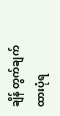ချိန် တွက်ချက်ထားပုံရ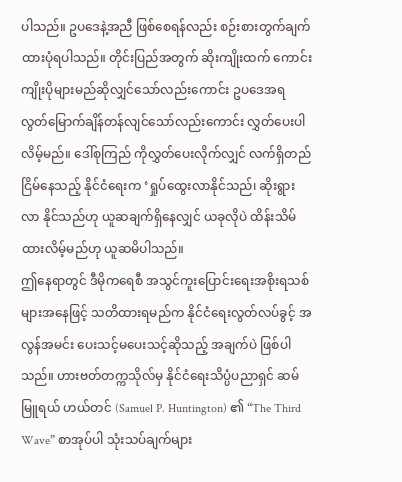ပါသည်။ ဥပဒေနဲ့အညီ ဖြစ်စေရန်လည်း စဉ်းစားတွက်ချက်ထားပုံရပါသည်။ တိုင်းပြည်အတွက် ဆိုးကျိုးထက် ကောင်းကျိုးပိုများမည်ဆိုလျှင်သော်လည်းကောင်း ဥပဒေအရ လွတ်မြောက်ချိန်တန်လျင်သော်လည်းကောင်း လွှတ်ပေးပါလိမ့်မည်။ ဒေါ်စုကြည် ကိုလွှတ်ပေးလိုက်လျှင် လက်ရှိတည်ငြိမ်နေသည့် နိုင်ငံရေးက ‘ရှုပ်ထွေးလာနိုင်သည်၊ ဆိုးရွားလာ နိုင်သည်ဟု ယူဆချက်ရှိနေလျှင် ယခုလိုပဲ ထိန်းသိမ်ထားလိမ့်မည်ဟု ယူဆမိပါသည်။
ဤနေရာတွင် ဒီမိုကရေစီ အသွင်ကူးပြောင်းရေးအစိုးရသစ်များအနေဖြင့် သတိထားရမည်က နိုင်ငံရေးလွတ်လပ်ခွင့် အလွန်အမင်း ပေးသင့်မပေးသင့်ဆိုသည့် အချက်ပဲ ဖြစ်ပါသည်။ ဟားဗတ်တက္ကသိုလ်မှ နိုင်ငံရေးသိပ္ပံပညာရှင် ဆမ်မြူရယ် ဟယ်တင် (Samuel P. Huntington) ၏ “The Third Wave” စာအုပ်ပါ သုံးသပ်ချက်များ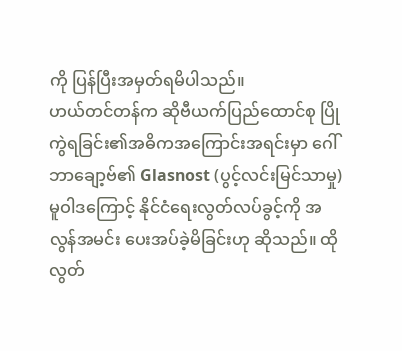ကို ပြန်ပြီးအမှတ်ရမိပါသည်။
ဟယ်တင်တန်က ဆိုဗီယက်ပြည်ထောင်စု ပြိုကွဲရခြင်း၏အဓိကအကြောင်းအရင်းမှာ ဂေါ်ဘာချော့ဗ်၏ Glasnost (ပွင့်လင်းမြင်သာမှု) မူဝါဒကြောင့် နိုင်ငံရေးလွတ်လပ်ခွင့်ကို အလွန်အမင်း ပေးအပ်ခဲ့မိခြင်းဟု ဆိုသည်။ ထိုလွတ်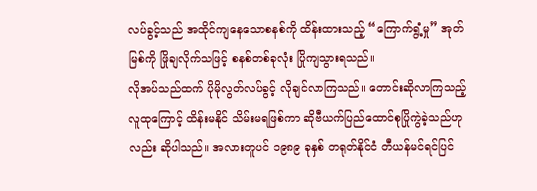လပ်ခွင့်သည် အထိုင်ကျနေသောစနစ်ကို ထိန်းထားသည့် “ကြောက်ရွံ့မှု” အုတ်မြစ်ကို ဖြိုချလိုက်သဖြင့် စနစ်တစ်ခုလုံး ပြိုကျသွားရသည်။
လိုအပ်သည်ထက် ပိုမိုလွတ်လပ်ခွင့် လိုချင်လာကြသည်။ တောင်းဆိုလာကြသည့် လူထုကြောင့် ထိန်းမနိုင် သိမ်းမရဖြစ်ကာ ဆိုဗီယက်ပြည်ထောင်စုပြိုကွဲခဲ့သည်ဟုလည်း ဆိုပါသည်။ အလားတူပင် ၁၉၈၉ ခုနှစ် တရုတ်နိုင်ငံ တီယန်မင်ရင်ပြင်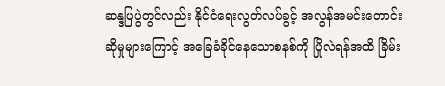ဆန္ဒပြပွဲတွင်လည်း နိုင်ငံရေးလွတ်လပ်ခွင့် အလွန်အမင်းတောင်းဆိုမှုများကြောင့် အခြေခံခိုင်နေသောစနစ်ကို ပြိုလဲရန်အထိ ခြိမ်း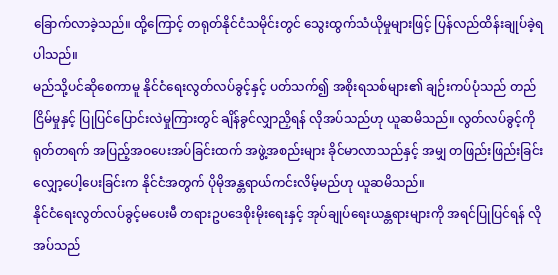ခြောက်လာခဲ့သည်။ ထို့ကြောင့် တရုတ်နိုင်ငံသမိုင်းတွင် သွေးထွက်သံယိုမှုများဖြင့် ပြန်လည်ထိန်းချုပ်ခဲ့ရပါသည်။
မည်သို့ပင်ဆိုစေကာမူ နိုင်ငံရေးလွတ်လပ်ခွင့်နှင့် ပတ်သက်၍ အစိုးရသစ်များ၏ ချဉ်းကပ်ပုံသည် တည်ငြိမ်မှုနှင့် ပြုပြင်ပြောင်းလဲမှုကြားတွင် ချိန်ခွင်လျှာညှိရန် လိုအပ်သည်ဟု ယူဆမိသည်။ လွတ်လပ်ခွင့်ကို ရုတ်တရက် အပြည့်အဝပေးအပ်ခြင်းထက် အဖွဲ့အစည်းများ ခိုင်မာလာသည်နှင့် အမျှ တဖြည်းဖြည်းခြင်း လျှော့ပေါ့ပေးခြင်းက နိုင်ငံအတွက် ပိုမိုအန္တရာယ်ကင်းလိမ့်မည်ဟု ယူဆမိသည်။
နိုင်ငံရေးလွတ်လပ်ခွင့်မပေးမီ တရားဥပဒေစိုးမိုးရေးနှင့် အုပ်ချုပ်ရေးယန္တရားများကို အရင်ပြုပြင်ရန် လိုအပ်သည်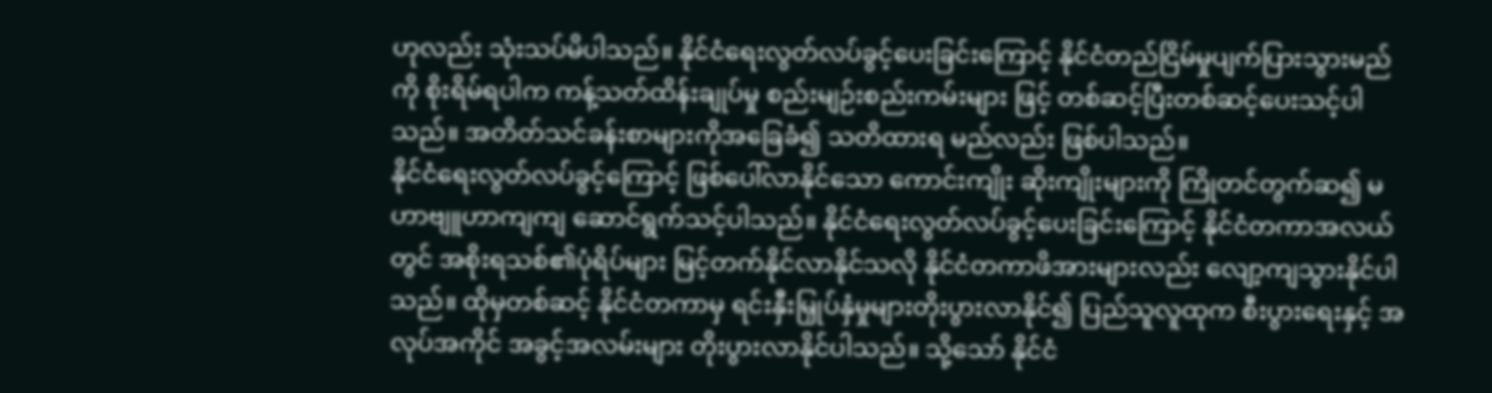ဟုလည်း သုံးသပ်မိပါသည်။ နိုင်ငံရေးလွတ်လပ်ခွင့်ပေးခြင်းကြောင့် နိုင်ငံတည်ငြိမ်မှုပျက်ပြားသွားမည်ကို စိုးရိမ်ရပါက ကန့်သတ်ထိန်းချုပ်မှု စည်းမျဉ်းစည်းကမ်းများ ဖြင့် တစ်ဆင့်ပြီးတစ်ဆင့်ပေးသင့်ပါသည်။ အတိတ်သင်ခန်းစာများကိုအခြေခံ၍ သတိထားရ မည်လည်း ဖြစ်ပါသည်။
နိုင်ငံရေးလွတ်လပ်ခွင့်ကြောင့် ဖြစ်ပေါ်လာနိုင်သော ကောင်းကျိုး ဆိုးကျိုးများကို ကြိုတင်တွက်ဆ၍ မဟာဗျူဟာကျကျ ဆောင်ရွက်သင့်ပါသည်။ နိုင်ငံရေးလွတ်လပ်ခွင့်ပေးခြင်းကြောင့် နိုင်ငံတကာအလယ်တွင် အစိုးရသစ်၏ပုံရိပ်များ မြင့်တက်နိုင်လာနိုင်သလို နိုင်ငံတကာဖိအားများလည်း လျော့ကျသွားနိုင်ပါသည်။ ထိုမှတစ်ဆင့် နိုင်ငံတကာမှ ရင်းနှီးမြှုပ်နှံမှုများတိုးပွားလာနိုင်၍ ပြည်သူလူထုက စီးပွားရေးနှင့် အလုပ်အကိုင် အခွင့်အလမ်းများ တိုးပွားလာနိုင်ပါသည်။ သို့သော် နိုင်ငံ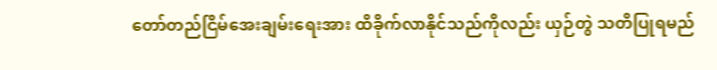တော်တည်ငြိမ်အေးချမ်းရေးအား ထိခိုက်လာနိုင်သည်ကိုလည်း ယှဉ်တွဲ သတိပြုရမည်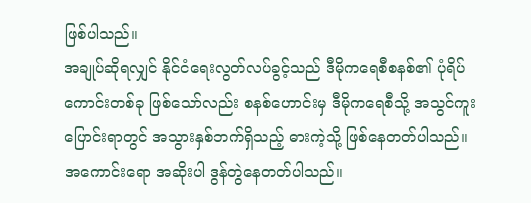ဖြစ်ပါသည်။
အချုပ်ဆိုရလျှင် နိုင်ငံရေးလွတ်လပ်ခွင့်သည် ဒီမိုကရေစီစနစ်၏ ပုံရိပ်ကောင်းတစ်ခု ဖြစ်သော်လည်း စနစ်ဟောင်းမှ ဒီမိုကရေစီသို့ အသွင်ကူးပြောင်းရာတွင် အသွားနှစ်ဘက်ရှိသည့် ဓားကဲ့သို့ ဖြစ်နေတတ်ပါသည်။
အကောင်းရော အဆိုးပါ ဒွန်တွဲနေတတ်ပါသည်။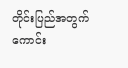တိုင်းပြည်အတွက် ကောင်း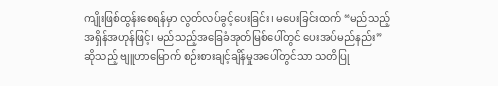ကျိုးဖြစ်ထွန်းစေရန်မှာ လွတ်လပ်ခွင့်ပေးခြင်း၊ မပေးခြင်းထက် “မည်သည့်အရှိန်အဟုန်ဖြင့်၊ မည်သည့်အခြေခံအုတ်မြစ်ပေါ်တွင် ပေးအပ်မည်နည်း” ဆိုသည့် ဗျူဟာမြောက် စဉ်းစားချင့်ချိန်မှုအပေါ်တွင်သာ သတိပြု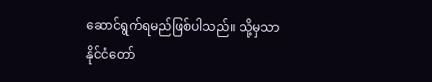ဆောင်ရွက်ရမည်ဖြစ်ပါသည်။ သို့မှသာ နိုင်ငံတော်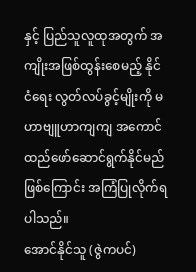နှင့် ပြည်သူလူထုအတွက် အကျိုးအဖြစ်ထွန်းစေမည့် နိုင်ငံရေး လွတ်လပ်ခွင့်မျိုးကို မဟာဗျူဟာကျကျ အကောင်ထည်ဖော်ဆောင်ရွက်နိုင်မည်ဖြစ်ကြောင်း အကြံပြုလိုက်ရပါသည်။
အောင်နိုင်သူ (ဇွဲကပင်)